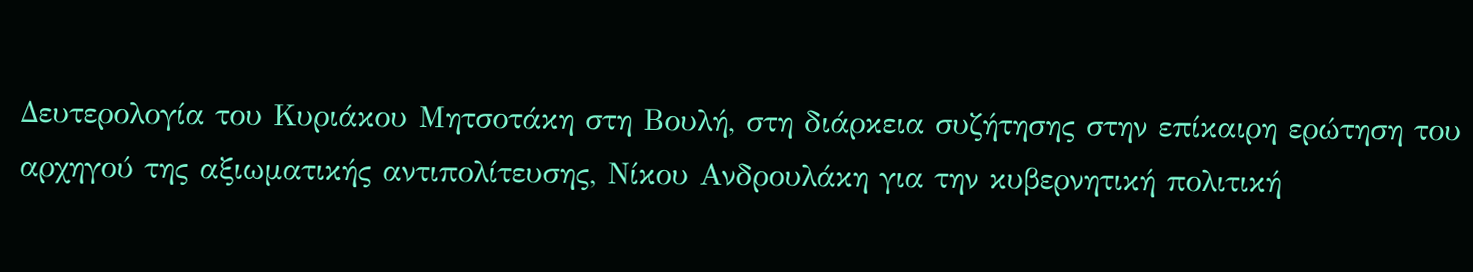Δευτερολογία του Κυριάκου Μητσοτάκη στη Βουλή, στη διάρκεια συζήτησης στην επίκαιρη ερώτηση του αρχηγού της αξιωματικής αντιπολίτευσης, Νίκου Ανδρουλάκη για την κυβερνητική πολιτική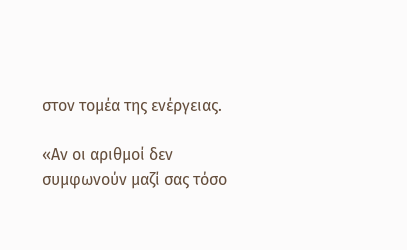στον τομέα της ενέργειας.

«Αν οι αριθμοί δεν συμφωνούν μαζί σας τόσο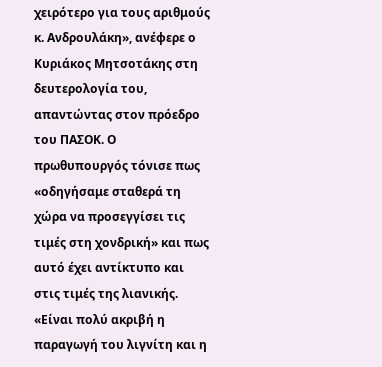χειρότερο για τους αριθμούς κ. Ανδρουλάκη», ανέφερε ο Κυριάκος Μητσοτάκης στη δευτερολογία του, απαντώντας στον πρόεδρο του ΠΑΣΟΚ. Ο πρωθυπουργός τόνισε πως «οδηγήσαμε σταθερά τη χώρα να προσεγγίσει τις τιμές στη χονδρική» και πως αυτό έχει αντίκτυπο και στις τιμές της λιανικής. «Είναι πολύ ακριβή η παραγωγή του λιγνίτη και η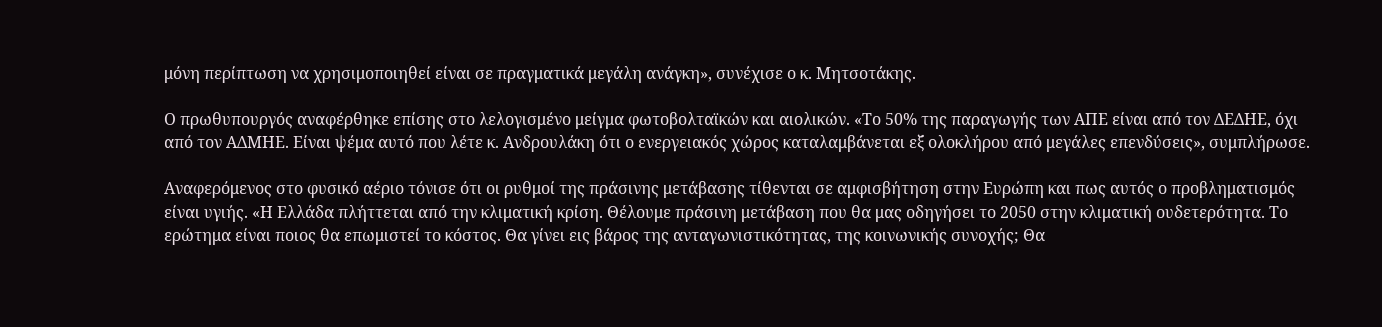μόνη περίπτωση να χρησιμοποιηθεί είναι σε πραγματικά μεγάλη ανάγκη», συνέχισε ο κ. Μητσοτάκης.

Ο πρωθυπουργός αναφέρθηκε επίσης στο λελογισμένο μείγμα φωτοβολταϊκών και αιολικών. «Το 50% της παραγωγής των ΑΠΕ είναι από τον ΔΕΔΗΕ, όχι από τον ΑΔΜΗΕ. Είναι ψέμα αυτό που λέτε κ. Ανδρουλάκη ότι ο ενεργειακός χώρος καταλαμβάνεται εξ ολοκλήρου από μεγάλες επενδύσεις», συμπλήρωσε.

Αναφερόμενος στο φυσικό αέριο τόνισε ότι οι ρυθμοί της πράσινης μετάβασης τίθενται σε αμφισβήτηση στην Ευρώπη και πως αυτός ο προβληματισμός είναι υγιής. «Η Ελλάδα πλήττεται από την κλιματική κρίση. Θέλουμε πράσινη μετάβαση που θα μας οδηγήσει το 2050 στην κλιματική ουδετερότητα. Το ερώτημα είναι ποιος θα επωμιστεί το κόστος. Θα γίνει εις βάρος της ανταγωνιστικότητας, της κοινωνικής συνοχής; Θα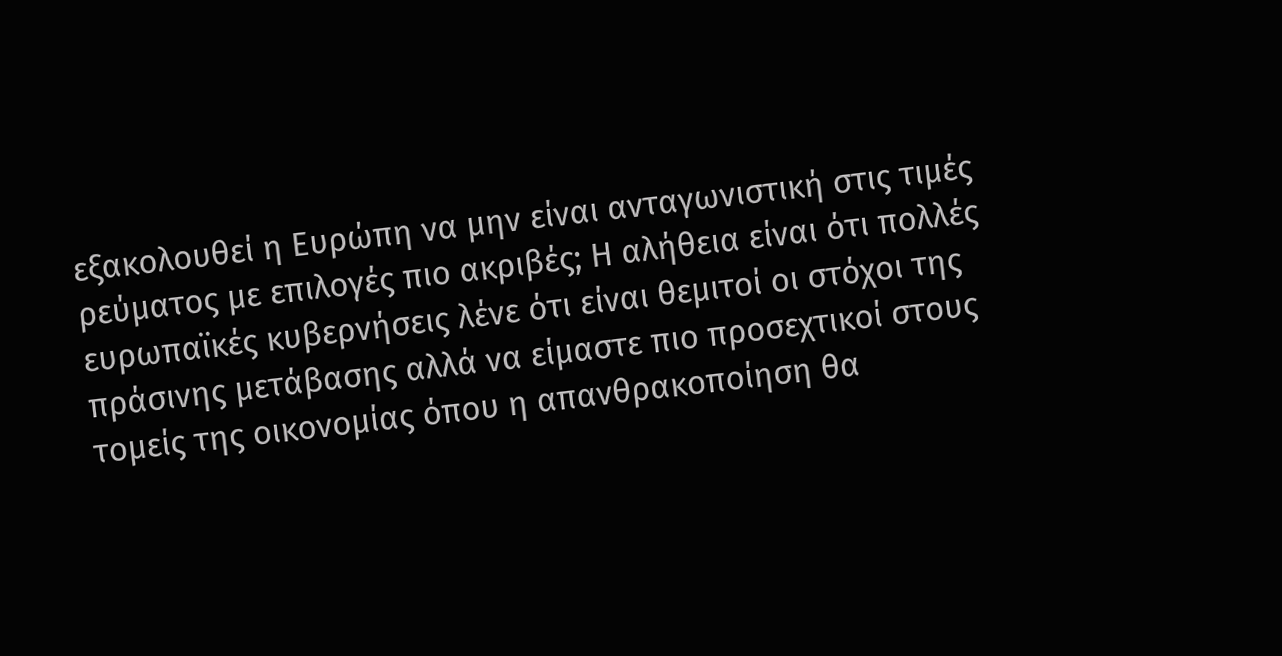εξακολουθεί η Ευρώπη να μην είναι ανταγωνιστική στις τιμές ρεύματος με επιλογές πιο ακριβές; Η αλήθεια είναι ότι πολλές ευρωπαϊκές κυβερνήσεις λένε ότι είναι θεμιτοί οι στόχοι της πράσινης μετάβασης αλλά να είμαστε πιο προσεχτικοί στους τομείς της οικονομίας όπου η απανθρακοποίηση θα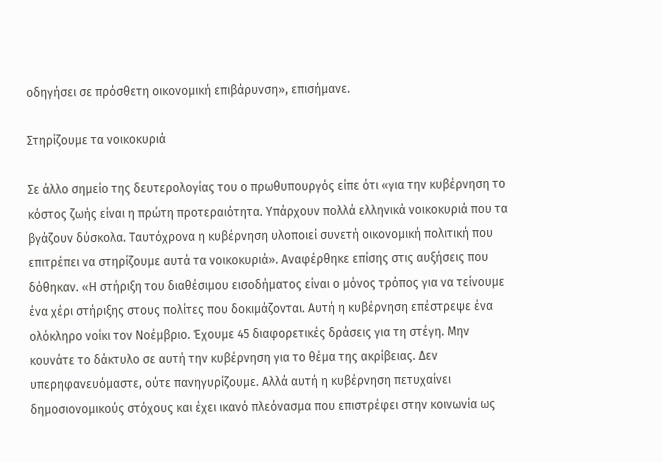οδηγήσει σε πρόσθετη οικονομική επιβάρυνση», επισήμανε.

Στηρίζουμε τα νοικοκυριά

Σε άλλο σημείο της δευτερολογίας του ο πρωθυπουργός είπε ότι «για την κυβέρνηση το κόστος ζωής είναι η πρώτη προτεραιότητα. Υπάρχουν πολλά ελληνικά νοικοκυριά που τα βγάζουν δύσκολα. Ταυτόχρονα η κυβέρνηση υλοποιεί συνετή οικονομική πολιτική που επιτρέπει να στηρίζουμε αυτά τα νοικοκυριά». Αναφέρθηκε επίσης στις αυξήσεις που δόθηκαν. «Η στήριξη του διαθέσιμου εισοδήματος είναι ο μόνος τρόπος για να τείνουμε ένα χέρι στήριξης στους πολίτες που δοκιμάζονται. Αυτή η κυβέρνηση επέστρεψε ένα ολόκληρο νοίκι τον Νοέμβριο. Έχουμε 45 διαφορετικές δράσεις για τη στέγη. Μην κουνάτε το δάκτυλο σε αυτή την κυβέρνηση για το θέμα της ακρίβειας. Δεν υπερηφανευόμαστε, ούτε πανηγυρίζουμε. Αλλά αυτή η κυβέρνηση πετυχαίνει δημοσιονομικούς στόχους και έχει ικανό πλεόνασμα που επιστρέφει στην κοινωνία ως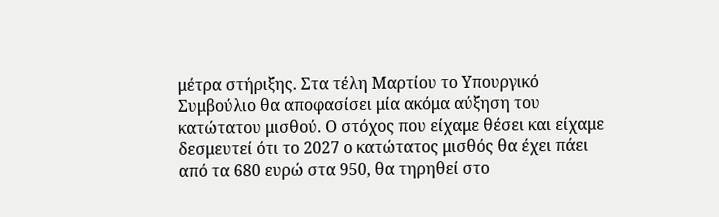μέτρα στήριξης. Στα τέλη Μαρτίου το Υπουργικό Συμβούλιο θα αποφασίσει μία ακόμα αύξηση του κατώτατου μισθού. Ο στόχος που είχαμε θέσει και είχαμε δεσμευτεί ότι το 2027 ο κατώτατος μισθός θα έχει πάει από τα 680 ευρώ στα 950, θα τηρηθεί στο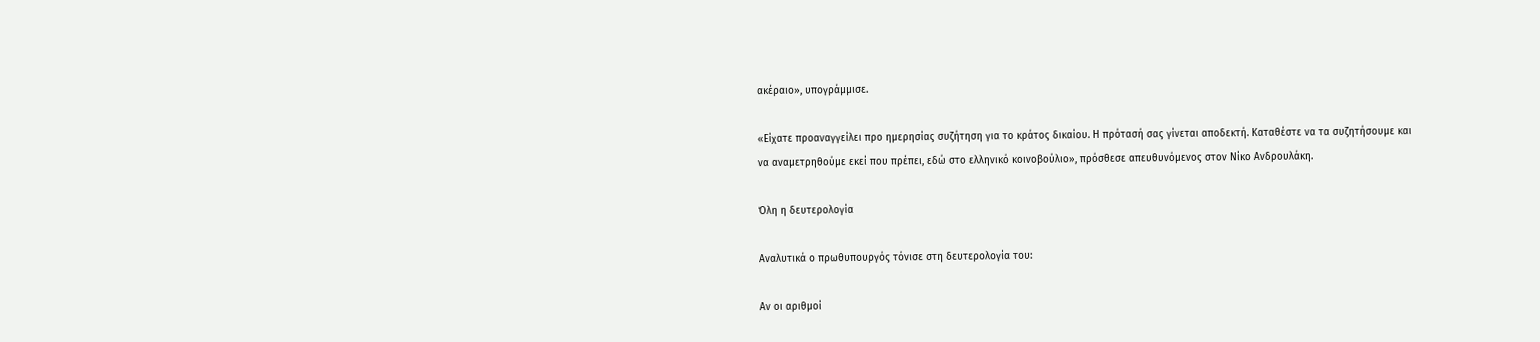ακέραιο», υπογράμμισε.

«Είχατε προαναγγείλει προ ημερησίας συζήτηση για το κράτος δικαίου. Η πρότασή σας γίνεται αποδεκτή. Καταθέστε να τα συζητήσουμε και να αναμετρηθούμε εκεί που πρέπει, εδώ στο ελληνικό κοινοβούλιο», πρόσθεσε απευθυνόμενος στον Νίκο Ανδρουλάκη.

Όλη η δευτερολογία

Αναλυτικά ο πρωθυπουργός τόνισε στη δευτερολογία του:

Αν οι αριθμοί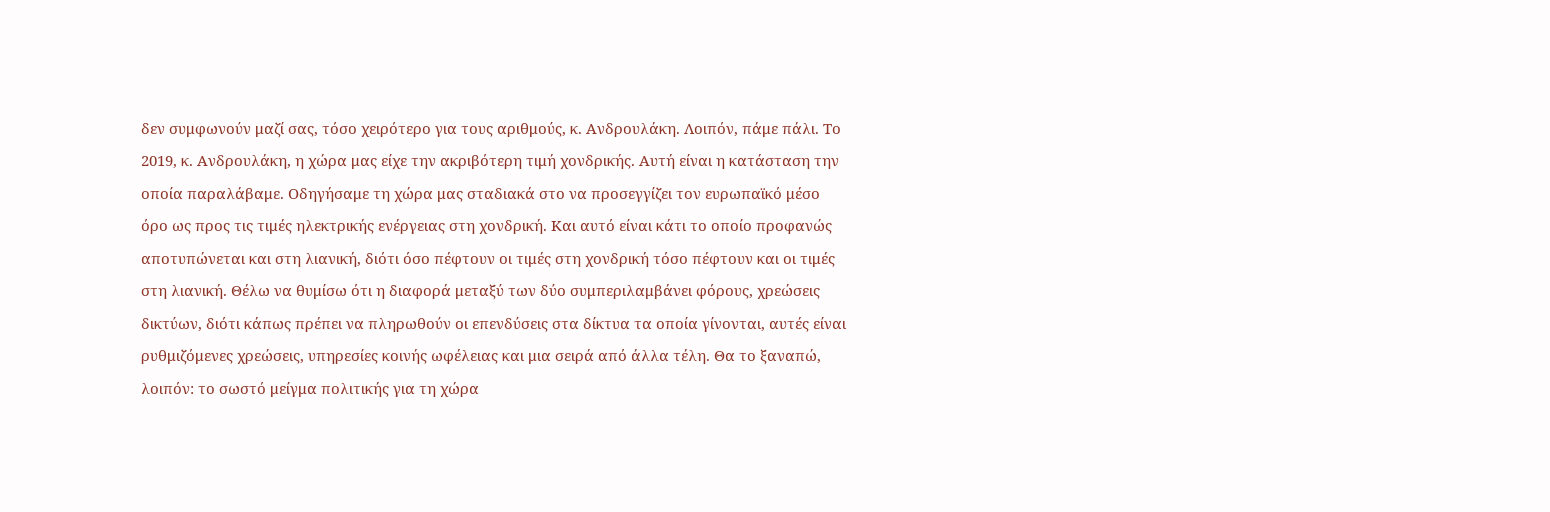δεν συμφωνούν μαζί σας, τόσο χειρότερο για τους αριθμούς, κ. Ανδρουλάκη. Λοιπόν, πάμε πάλι. Το 2019, κ. Ανδρουλάκη, η χώρα μας είχε την ακριβότερη τιμή χονδρικής. Αυτή είναι η κατάσταση την οποία παραλάβαμε. Οδηγήσαμε τη χώρα μας σταδιακά στο να προσεγγίζει τον ευρωπαϊκό μέσο όρο ως προς τις τιμές ηλεκτρικής ενέργειας στη χονδρική. Και αυτό είναι κάτι το οποίο προφανώς αποτυπώνεται και στη λιανική, διότι όσο πέφτουν οι τιμές στη χονδρική τόσο πέφτουν και οι τιμές στη λιανική. Θέλω να θυμίσω ότι η διαφορά μεταξύ των δύο συμπεριλαμβάνει φόρους, χρεώσεις δικτύων, διότι κάπως πρέπει να πληρωθούν οι επενδύσεις στα δίκτυα τα οποία γίνονται, αυτές είναι ρυθμιζόμενες χρεώσεις, υπηρεσίες κοινής ωφέλειας και μια σειρά από άλλα τέλη. Θα το ξαναπώ, λοιπόν: το σωστό μείγμα πολιτικής για τη χώρα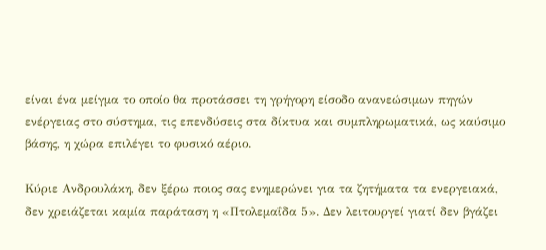είναι ένα μείγμα το οποίο θα προτάσσει τη γρήγορη είσοδο ανανεώσιμων πηγών ενέργειας στο σύστημα, τις επενδύσεις στα δίκτυα και συμπληρωματικά, ως καύσιμο βάσης, η χώρα επιλέγει το φυσικό αέριο.

Κύριε Ανδρουλάκη, δεν ξέρω ποιος σας ενημερώνει για τα ζητήματα τα ενεργειακά, δεν χρειάζεται καμία παράταση η «Πτολεμαΐδα 5». Δεν λειτουργεί γιατί δεν βγάζει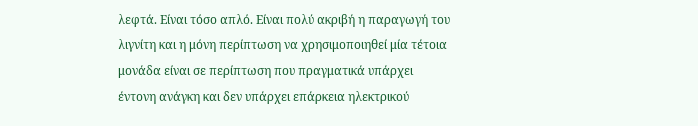λεφτά. Είναι τόσο απλό. Είναι πολύ ακριβή η παραγωγή του λιγνίτη και η μόνη περίπτωση να χρησιμοποιηθεί μία τέτοια μονάδα είναι σε περίπτωση που πραγματικά υπάρχει έντονη ανάγκη και δεν υπάρχει επάρκεια ηλεκτρικού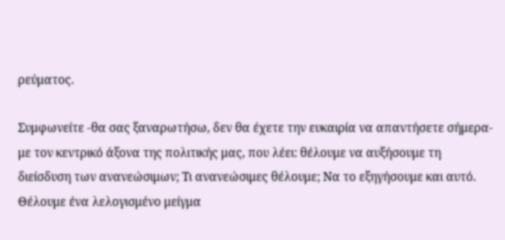ρεύματος.

Συμφωνείτε -θα σας ξαναρωτήσω, δεν θα έχετε την ευκαιρία να απαντήσετε σήμερα- με τον κεντρικό άξονα της πολιτικής μας, που λέει: θέλουμε να αυξήσουμε τη διείσδυση των ανανεώσιμων; Τι ανανεώσιμες θέλουμε; Να το εξηγήσουμε και αυτό. Θέλουμε ένα λελογισμένο μείγμα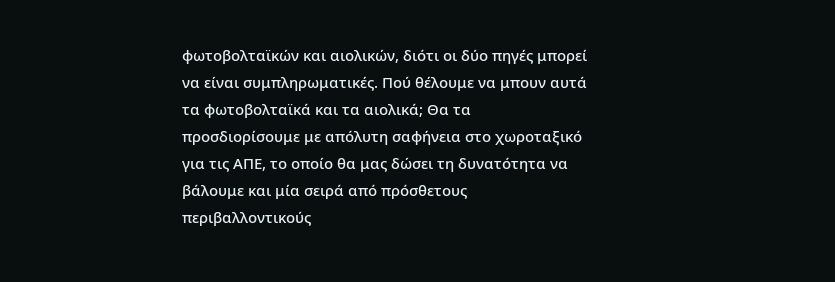φωτοβολταϊκών και αιολικών, διότι οι δύο πηγές μπορεί να είναι συμπληρωματικές. Πού θέλουμε να μπουν αυτά τα φωτοβολταϊκά και τα αιολικά; Θα τα προσδιορίσουμε με απόλυτη σαφήνεια στο χωροταξικό για τις ΑΠΕ, το οποίο θα μας δώσει τη δυνατότητα να βάλουμε και μία σειρά από πρόσθετους περιβαλλοντικούς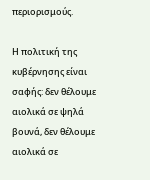περιορισμούς.

Η πολιτική της κυβέρνησης είναι σαφής: δεν θέλουμε αιολικά σε ψηλά βουνά, δεν θέλουμε αιολικά σε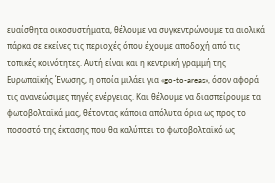ευαίσθητα οικοσυστήματα, θέλουμε να συγκεντρώνουμε τα αιολικά πάρκα σε εκείνες τις περιοχές όπου έχουμε αποδοχή από τις τοπικές κοινότητες. Αυτή είναι και η κεντρική γραμμή της Ευρωπαϊκής Ένωσης, η οποία μιλάει για «go-to-areas», όσον αφορά τις ανανεώσιμες πηγές ενέργειας. Και θέλουμε να διασπείρουμε τα φωτοβολταϊκά μας, θέτοντας κάποια απόλυτα όρια ως προς το ποσοστό της έκτασης που θα καλύπτει το φωτοβολταϊκό ως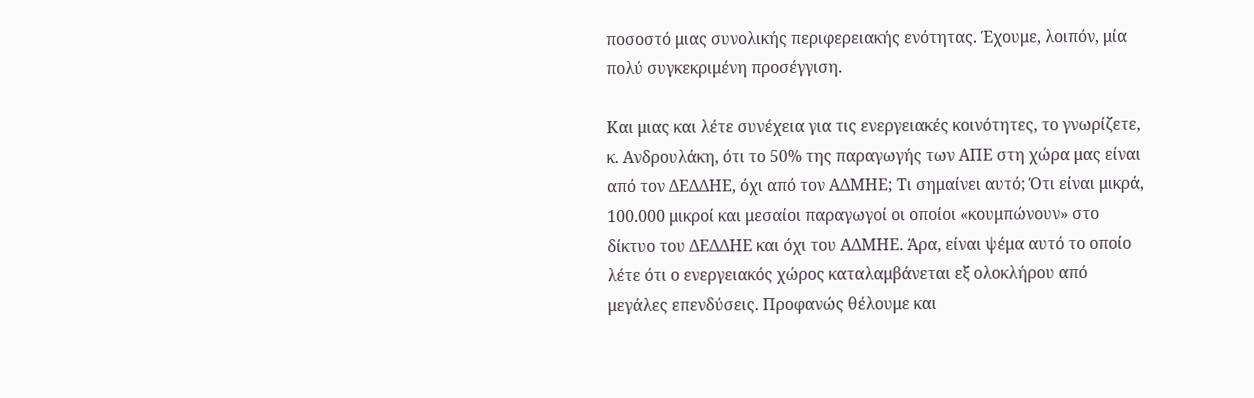ποσοστό μιας συνολικής περιφερειακής ενότητας. Έχουμε, λοιπόν, μία πολύ συγκεκριμένη προσέγγιση.

Και μιας και λέτε συνέχεια για τις ενεργειακές κοινότητες, το γνωρίζετε, κ. Ανδρουλάκη, ότι το 50% της παραγωγής των ΑΠΕ στη χώρα μας είναι από τον ΔΕΔΔΗΕ, όχι από τον ΑΔΜΗΕ; Τι σημαίνει αυτό; Ότι είναι μικρά, 100.000 μικροί και μεσαίοι παραγωγοί οι οποίοι «κουμπώνουν» στο δίκτυο του ΔΕΔΔΗΕ και όχι του ΑΔΜΗΕ. Άρα, είναι ψέμα αυτό το οποίο λέτε ότι ο ενεργειακός χώρος καταλαμβάνεται εξ ολοκλήρου από μεγάλες επενδύσεις. Προφανώς θέλουμε και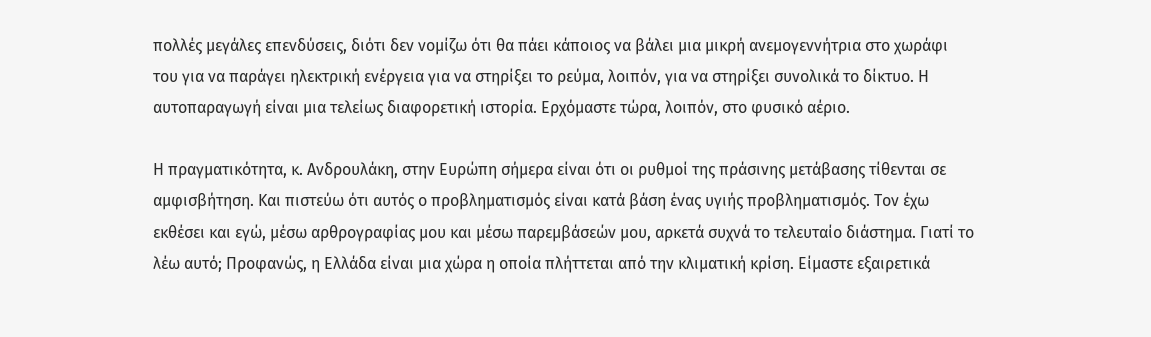πολλές μεγάλες επενδύσεις, διότι δεν νομίζω ότι θα πάει κάποιος να βάλει μια μικρή ανεμογεννήτρια στο χωράφι του για να παράγει ηλεκτρική ενέργεια για να στηρίξει το ρεύμα, λοιπόν, για να στηρίξει συνολικά το δίκτυο. Η αυτοπαραγωγή είναι μια τελείως διαφορετική ιστορία. Ερχόμαστε τώρα, λοιπόν, στο φυσικό αέριο.

Η πραγματικότητα, κ. Ανδρουλάκη, στην Ευρώπη σήμερα είναι ότι οι ρυθμοί της πράσινης μετάβασης τίθενται σε αμφισβήτηση. Και πιστεύω ότι αυτός ο προβληματισμός είναι κατά βάση ένας υγιής προβληματισμός. Τον έχω εκθέσει και εγώ, μέσω αρθρογραφίας μου και μέσω παρεμβάσεών μου, αρκετά συχνά το τελευταίο διάστημα. Γιατί το λέω αυτό; Προφανώς, η Ελλάδα είναι μια χώρα η οποία πλήττεται από την κλιματική κρίση. Είμαστε εξαιρετικά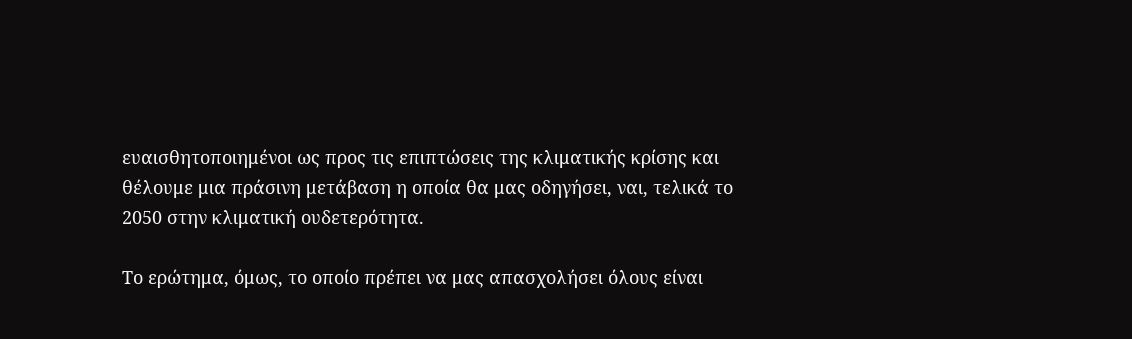ευαισθητοποιημένοι ως προς τις επιπτώσεις της κλιματικής κρίσης και θέλουμε μια πράσινη μετάβαση η οποία θα μας οδηγήσει, ναι, τελικά το 2050 στην κλιματική ουδετερότητα.

Το ερώτημα, όμως, το οποίο πρέπει να μας απασχολήσει όλους είναι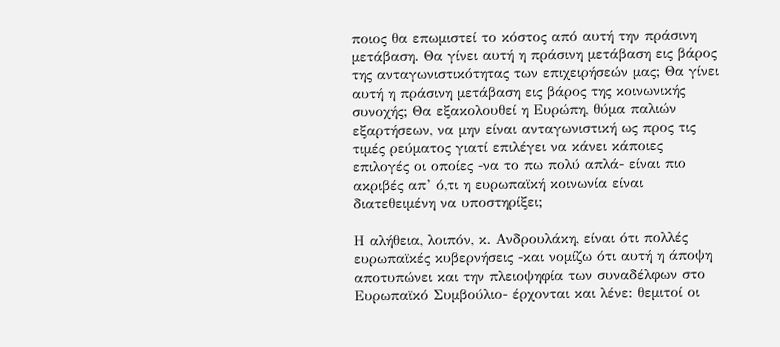ποιος θα επωμιστεί το κόστος από αυτή την πράσινη μετάβαση. Θα γίνει αυτή η πράσινη μετάβαση εις βάρος της ανταγωνιστικότητας των επιχειρήσεών μας; Θα γίνει αυτή η πράσινη μετάβαση εις βάρος της κοινωνικής συνοχής; Θα εξακολουθεί η Ευρώπη, θύμα παλιών εξαρτήσεων, να μην είναι ανταγωνιστική ως προς τις τιμές ρεύματος γιατί επιλέγει να κάνει κάποιες επιλογές οι οποίες -να το πω πολύ απλά- είναι πιο ακριβές απ’ ό,τι η ευρωπαϊκή κοινωνία είναι διατεθειμένη να υποστηρίξει;

Η αλήθεια, λοιπόν, κ. Ανδρουλάκη, είναι ότι πολλές ευρωπαϊκές κυβερνήσεις -και νομίζω ότι αυτή η άποψη αποτυπώνει και την πλειοψηφία των συναδέλφων στο Ευρωπαϊκό Συμβούλιο- έρχονται και λένε: θεμιτοί οι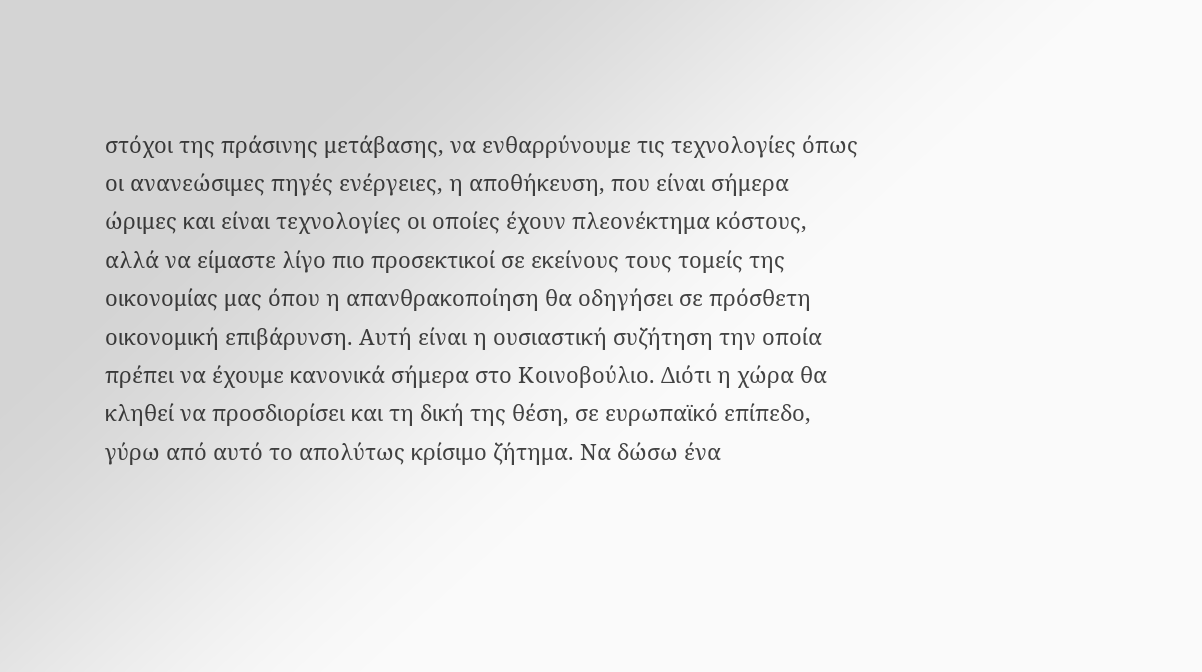στόχοι της πράσινης μετάβασης, να ενθαρρύνουμε τις τεχνολογίες όπως οι ανανεώσιμες πηγές ενέργειες, η αποθήκευση, που είναι σήμερα ώριμες και είναι τεχνολογίες οι οποίες έχουν πλεονέκτημα κόστους, αλλά να είμαστε λίγο πιο προσεκτικοί σε εκείνους τους τομείς της οικονομίας μας όπου η απανθρακοποίηση θα οδηγήσει σε πρόσθετη οικονομική επιβάρυνση. Αυτή είναι η ουσιαστική συζήτηση την οποία πρέπει να έχουμε κανονικά σήμερα στο Κοινοβούλιο. Διότι η χώρα θα κληθεί να προσδιορίσει και τη δική της θέση, σε ευρωπαϊκό επίπεδο, γύρω από αυτό το απολύτως κρίσιμο ζήτημα. Να δώσω ένα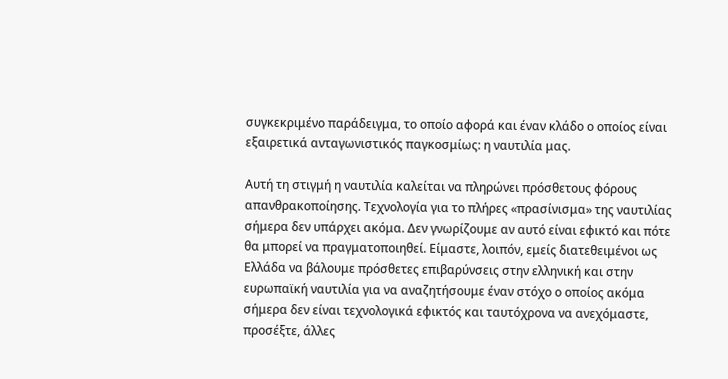συγκεκριμένο παράδειγμα, το οποίο αφορά και έναν κλάδο ο οποίος είναι εξαιρετικά ανταγωνιστικός παγκοσμίως: η ναυτιλία μας.

Αυτή τη στιγμή η ναυτιλία καλείται να πληρώνει πρόσθετους φόρους απανθρακοποίησης. Τεχνολογία για το πλήρες «πρασίνισμα» της ναυτιλίας σήμερα δεν υπάρχει ακόμα. Δεν γνωρίζουμε αν αυτό είναι εφικτό και πότε θα μπορεί να πραγματοποιηθεί. Είμαστε, λοιπόν, εμείς διατεθειμένοι ως Ελλάδα να βάλουμε πρόσθετες επιβαρύνσεις στην ελληνική και στην ευρωπαϊκή ναυτιλία για να αναζητήσουμε έναν στόχο ο οποίος ακόμα σήμερα δεν είναι τεχνολογικά εφικτός και ταυτόχρονα να ανεχόμαστε, προσέξτε, άλλες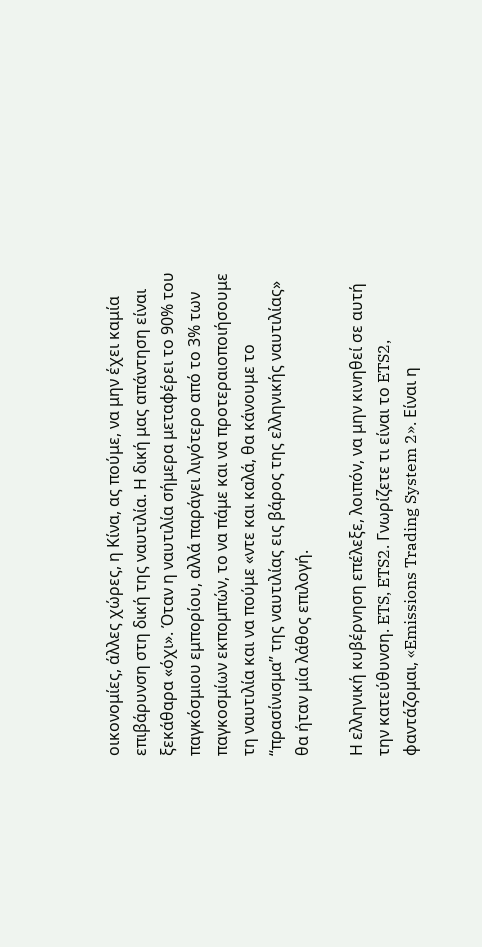οικονομίες, άλλες χώρες, η Κίνα, ας πούμε, να μην έχει καμία επιβάρυνση στη δική της ναυτιλία. Η δική μας απάντηση είναι ξεκάθαρα «όχι». Όταν η ναυτιλία σήμερα μεταφέρει το 90% του παγκόσμιου εμπορίου, αλλά παράγει λιγότερο από το 3% των παγκοσμίων εκπομπών, το να πάμε και να προτεραιοποιήσουμε τη ναυτιλία και να πούμε «ντε και καλά, θα κάνουμε το “πρασίνισμα” της ναυτιλίας εις βάρος της ελληνικής ναυτιλίας» θα ήταν μία λάθος επιλογή.

Η ελληνική κυβέρνηση επέλεξε, λοιπόν, να μην κινηθεί σε αυτή την κατεύθυνση. ETS, ETS2. Γνωρίζετε τι είναι το ETS2, φαντάζομαι, «Emissions Trading System 2». Είναι η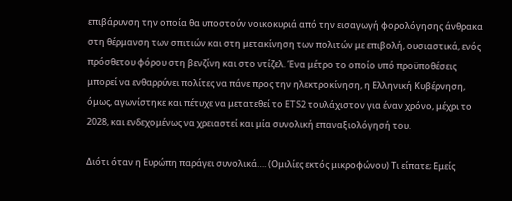επιβάρυνση την οποία θα υποστούν νοικοκυριά από την εισαγωγή φορολόγησης άνθρακα στη θέρμανση των σπιτιών και στη μετακίνηση των πολιτών με επιβολή, ουσιαστικά, ενός πρόσθετου φόρου στη βενζίνη και στο ντίζελ. Ένα μέτρο το οποίο υπό προϋποθέσεις μπορεί να ενθαρρύνει πολίτες να πάνε προς την ηλεκτροκίνηση, η Ελληνική Κυβέρνηση, όμως, αγωνίστηκε και πέτυχε να μετατεθεί το ETS2 τουλάχιστον για έναν χρόνο, μέχρι το 2028, και ενδεχομένως να χρειαστεί και μία συνολική επαναξιολόγησή του.

Διότι όταν η Ευρώπη παράγει συνολικά…. (Ομιλίες εκτός μικροφώνου) Τι είπατε; Εμείς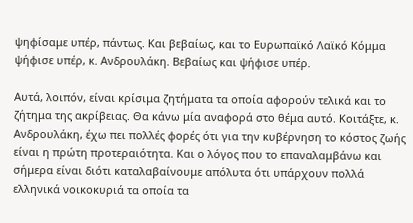ψηφίσαμε υπέρ, πάντως. Και βεβαίως, και το Ευρωπαϊκό Λαϊκό Κόμμα ψήφισε υπέρ, κ. Ανδρουλάκη. Βεβαίως και ψήφισε υπέρ.

Αυτά, λοιπόν, είναι κρίσιμα ζητήματα τα οποία αφορούν τελικά και το ζήτημα της ακρίβειας. Θα κάνω μία αναφορά στο θέμα αυτό. Κοιτάξτε, κ. Ανδρουλάκη, έχω πει πολλές φορές ότι για την κυβέρνηση το κόστος ζωής είναι η πρώτη προτεραιότητα. Και ο λόγος που το επαναλαμβάνω και σήμερα είναι διότι καταλαβαίνουμε απόλυτα ότι υπάρχουν πολλά ελληνικά νοικοκυριά τα οποία τα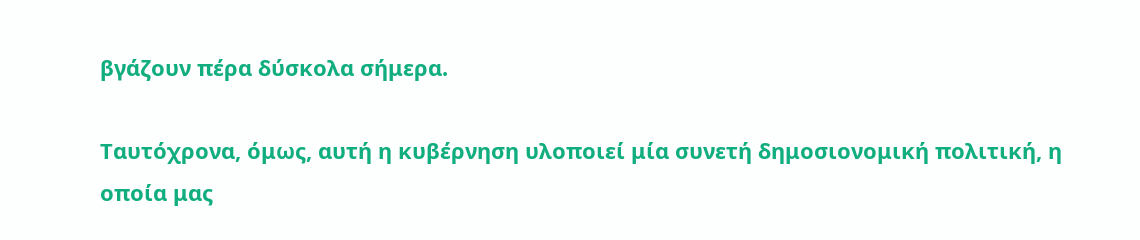βγάζουν πέρα δύσκολα σήμερα.

Ταυτόχρονα, όμως, αυτή η κυβέρνηση υλοποιεί μία συνετή δημοσιονομική πολιτική, η οποία μας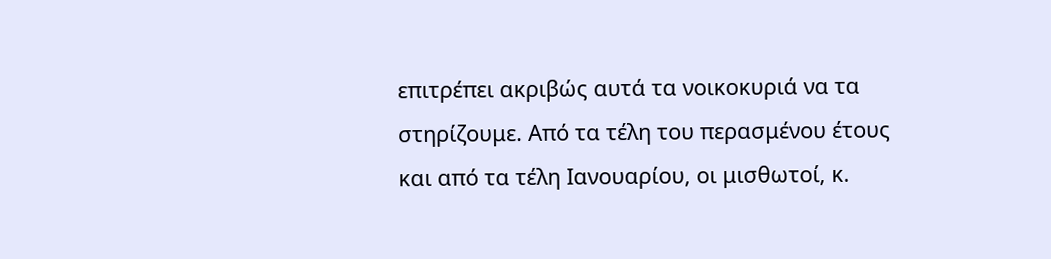επιτρέπει ακριβώς αυτά τα νοικοκυριά να τα στηρίζουμε. Από τα τέλη του περασμένου έτους και από τα τέλη Ιανουαρίου, οι μισθωτοί, κ.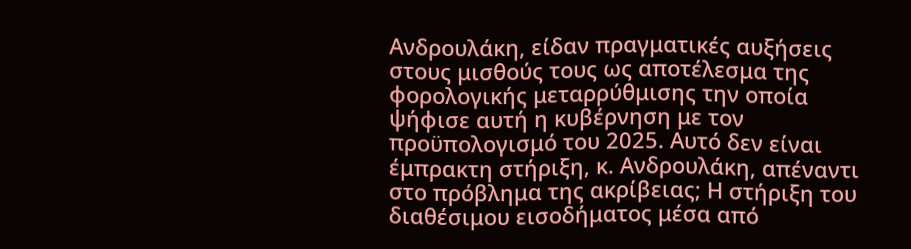Ανδρουλάκη, είδαν πραγματικές αυξήσεις στους μισθούς τους ως αποτέλεσμα της φορολογικής μεταρρύθμισης την οποία ψήφισε αυτή η κυβέρνηση με τον προϋπολογισμό του 2025. Αυτό δεν είναι έμπρακτη στήριξη, κ. Ανδρουλάκη, απέναντι στο πρόβλημα της ακρίβειας; Η στήριξη του διαθέσιμου εισοδήματος μέσα από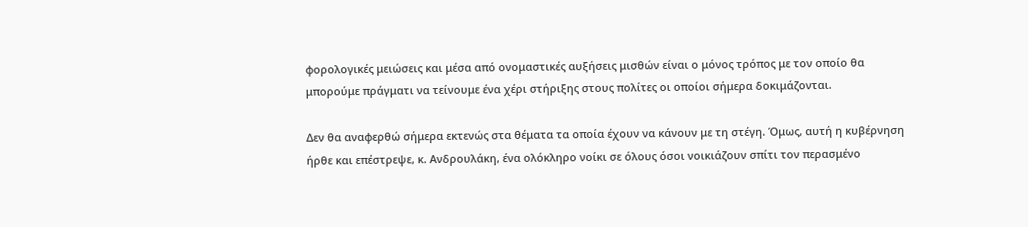φορολογικές μειώσεις και μέσα από ονομαστικές αυξήσεις μισθών είναι ο μόνος τρόπος με τον οποίο θα μπορούμε πράγματι να τείνουμε ένα χέρι στήριξης στους πολίτες οι οποίοι σήμερα δοκιμάζονται.

Δεν θα αναφερθώ σήμερα εκτενώς στα θέματα τα οποία έχουν να κάνουν με τη στέγη. Όμως, αυτή η κυβέρνηση ήρθε και επέστρεψε, κ. Ανδρουλάκη, ένα ολόκληρο νοίκι σε όλους όσοι νοικιάζουν σπίτι τον περασμένο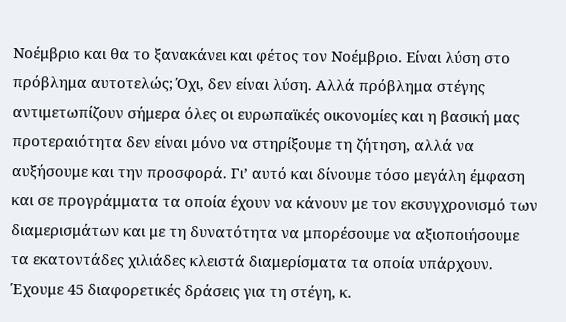Νοέμβριο και θα το ξανακάνει και φέτος τον Νοέμβριο. Είναι λύση στο πρόβλημα αυτοτελώς; Όχι, δεν είναι λύση. Αλλά πρόβλημα στέγης αντιμετωπίζουν σήμερα όλες οι ευρωπαϊκές οικονομίες και η βασική μας προτεραιότητα δεν είναι μόνο να στηρίξουμε τη ζήτηση, αλλά να αυξήσουμε και την προσφορά. Γι’ αυτό και δίνουμε τόσο μεγάλη έμφαση και σε προγράμματα τα οποία έχουν να κάνουν με τον εκσυγχρονισμό των διαμερισμάτων και με τη δυνατότητα να μπορέσουμε να αξιοποιήσουμε τα εκατοντάδες χιλιάδες κλειστά διαμερίσματα τα οποία υπάρχουν. Έχουμε 45 διαφορετικές δράσεις για τη στέγη, κ.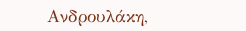Ανδρουλάκη,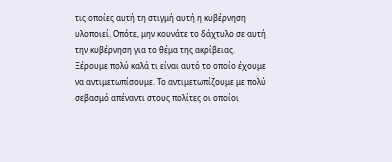τις οποίες αυτή τη στιγμή αυτή η κυβέρνηση υλοποιεί. Οπότε, μην κουνάτε το δάχτυλο σε αυτή την κυβέρνηση για το θέμα της ακρίβειας. Ξέρουμε πολύ καλά τι είναι αυτό το οποίο έχουμε να αντιμετωπίσουμε. Το αντιμετωπίζουμε με πολύ σεβασμό απέναντι στους πολίτες οι οποίοι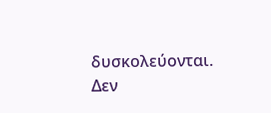δυσκολεύονται. Δεν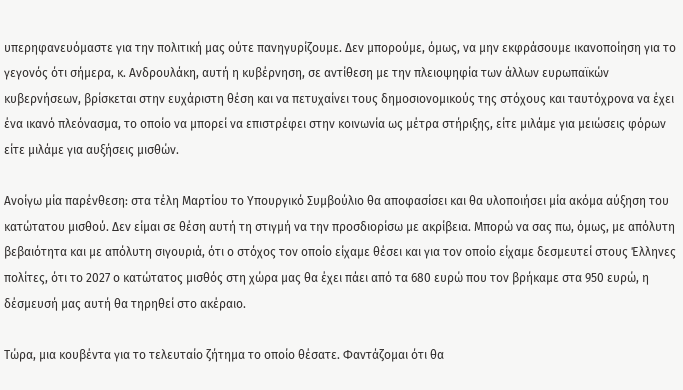υπερηφανευόμαστε για την πολιτική μας ούτε πανηγυρίζουμε. Δεν μπορούμε, όμως, να μην εκφράσουμε ικανοποίηση για το γεγονός ότι σήμερα, κ. Ανδρουλάκη, αυτή η κυβέρνηση, σε αντίθεση με την πλειοψηφία των άλλων ευρωπαϊκών κυβερνήσεων, βρίσκεται στην ευχάριστη θέση και να πετυχαίνει τους δημοσιονομικούς της στόχους και ταυτόχρονα να έχει ένα ικανό πλεόνασμα, το οποίο να μπορεί να επιστρέφει στην κοινωνία ως μέτρα στήριξης, είτε μιλάμε για μειώσεις φόρων είτε μιλάμε για αυξήσεις μισθών.

Ανοίγω μία παρένθεση: στα τέλη Μαρτίου το Υπουργικό Συμβούλιο θα αποφασίσει και θα υλοποιήσει μία ακόμα αύξηση του κατώτατου μισθού. Δεν είμαι σε θέση αυτή τη στιγμή να την προσδιορίσω με ακρίβεια. Μπορώ να σας πω, όμως, με απόλυτη βεβαιότητα και με απόλυτη σιγουριά, ότι ο στόχος τον οποίο είχαμε θέσει και για τον οποίο είχαμε δεσμευτεί στους Έλληνες πολίτες, ότι το 2027 ο κατώτατος μισθός στη χώρα μας θα έχει πάει από τα 680 ευρώ που τον βρήκαμε στα 950 ευρώ, η δέσμευσή μας αυτή θα τηρηθεί στο ακέραιο.

Τώρα, μια κουβέντα για το τελευταίο ζήτημα το οποίο θέσατε. Φαντάζομαι ότι θα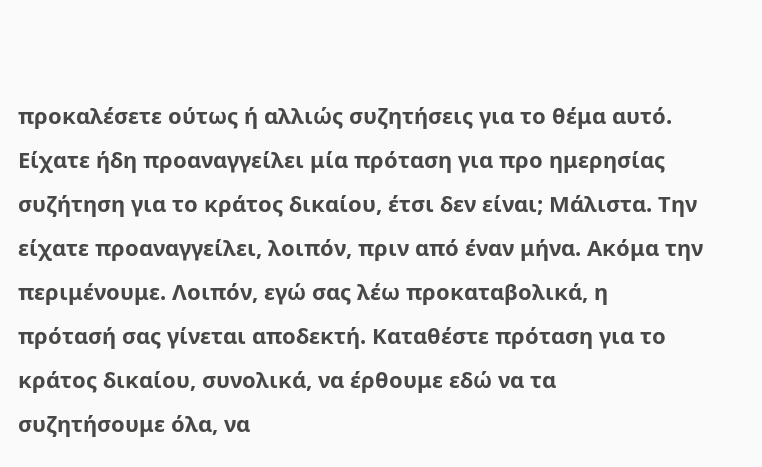προκαλέσετε ούτως ή αλλιώς συζητήσεις για το θέμα αυτό. Είχατε ήδη προαναγγείλει μία πρόταση για προ ημερησίας συζήτηση για το κράτος δικαίου, έτσι δεν είναι; Μάλιστα. Την είχατε προαναγγείλει, λοιπόν, πριν από έναν μήνα. Ακόμα την περιμένουμε. Λοιπόν, εγώ σας λέω προκαταβολικά, η πρότασή σας γίνεται αποδεκτή. Καταθέστε πρόταση για το κράτος δικαίου, συνολικά, να έρθουμε εδώ να τα συζητήσουμε όλα, να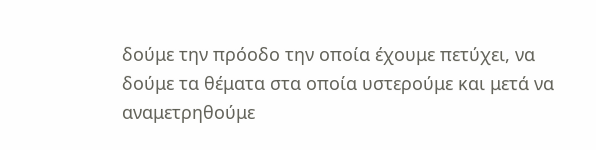δούμε την πρόοδο την οποία έχουμε πετύχει, να δούμε τα θέματα στα οποία υστερούμε και μετά να αναμετρηθούμε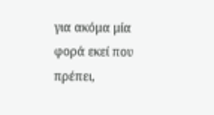για ακόμα μία φορά εκεί που πρέπει,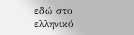εδώ στο ελληνικό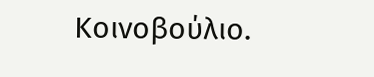Κοινοβούλιο.